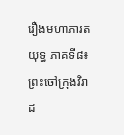រឿងមហាភារតយុទ្ធ ភាគទី៨៖ព្រះចៅក្រុងវិរាដ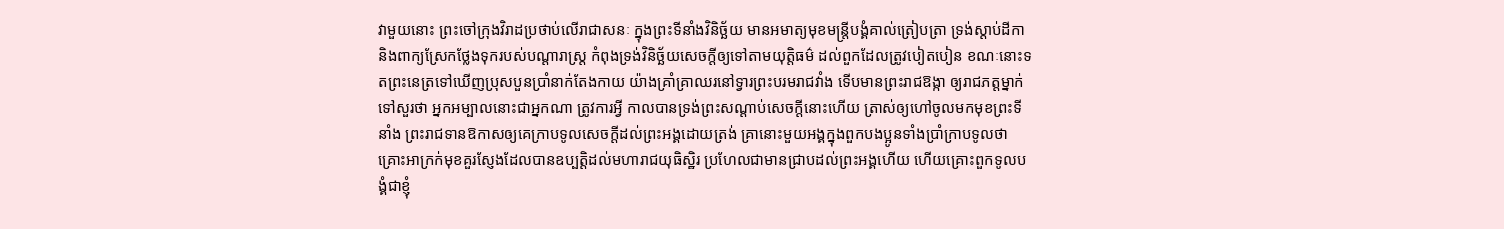វាមួយនោះ ព្រះចៅក្រុងវិរាដប្រថាប់លើរាជាសនៈ ក្នុងព្រះទីនាំងវិនិច្ឆ័យ មានអមាត្យមុខមន្ត្រីបង្គំគាល់ត្រៀបត្រា ទ្រង់ស្ដាប់ដីកា និងពាក្យស្រែកថ្លែងទុករបស់បណ្ដារាស្ត្រ កំពុងទ្រង់វិនិច្ឆ័យសេចក្ដីឲ្យទៅតាមយុត្តិធម៌ ដល់ពួកដែលត្រូវបៀតបៀន ខណៈនោះទតព្រះនេត្រទៅឃើញប្រុសបួនប្រាំនាក់តែងកាយ យ៉ាងគ្រាំគ្រាឈរនៅទ្វារព្រះបរមរាជវាំង ទើបមានព្រះរាជឱង្កា ឲ្យរាជភត្តម្នាក់ទៅសួរថា អ្នកអម្បាលនោះជាអ្នកណា ត្រូវការអ្វី កាលបានទ្រង់ព្រះសណ្ដាប់សេចក្ដីនោះហើយ ត្រាស់ឲ្យហៅចូលមកមុខព្រះទីនាំង ព្រះរាជទានឱកាសឲ្យគេក្រាបទូលសេចក្ដីដល់ព្រះអង្គដោយត្រង់ គ្រានោះមួយអង្គក្នុងពួកបងប្អូនទាំងប្រាំក្រាបទូលថា គ្រោះអាក្រក់មុខគួរស្ញែងដែលបានឧប្បត្ដិដល់មហារាជយុធិស្ឋិរ ប្រហែលជាមានជ្រាបដល់ព្រះអង្គហើយ ហើយគ្រោះពួកទូលបង្គំជាខ្ញុំ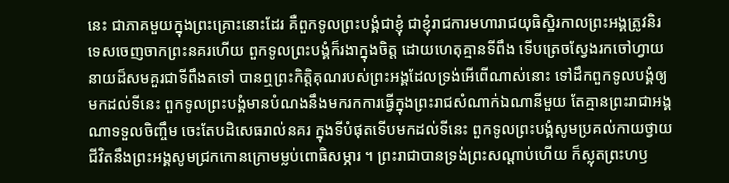នេះ ជាភាគមួយក្នុងព្រះគ្រោះនោះដែរ គឺពួកទូលព្រះបង្គំជាខ្ញុំ ជាខ្ញុំរាជការមហារាជយុធិស្ឋិរកាលព្រះអង្គត្រូវនិរទេសចេញចាកព្រះនគរហើយ ពួកទូលព្រះបង្គំក៏រងាក្នុងចិត្ត ដោយហេតុគ្មានទីពឹង ទើបត្រេចស្វែងរកចៅហ្វាយនាយដ៏សមគួរជាទីពឹងតទៅ បានឮព្រះកិត្តិគុណរបស់ព្រះអង្គដែលទ្រង់អើពើណាស់នោះ ទៅដឹកពួកទូលបង្គំឲ្យមកដល់ទីនេះ ពួកទូលព្រះបង្គំមានបំណងនឹងមករកការធ្វើក្នុងព្រះរាជសំណាក់ឯណានីមួយ តែគ្មានព្រះរាជាអង្គណាទទួលចិញ្ចឹម ចេះតែបដិសេធរាល់នគរ ក្នុងទីបំផុតទើបមកដល់ទីនេះ ពួកទូលព្រះបង្គំសូមប្រគល់កាយថ្វាយជីវិតនឹងព្រះអង្គសូមជ្រកកោនក្រោមម្លប់ពោធិសម្ភារ ។ ព្រះរាជាបានទ្រង់ព្រះសណ្ដាប់ហើយ ក៏ស្លុតព្រះហឫ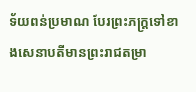ទ័យពន់ប្រមាណ បែរព្រះភក្ដ្រទៅខាងសេនាបតីមានព្រះរាជតម្រា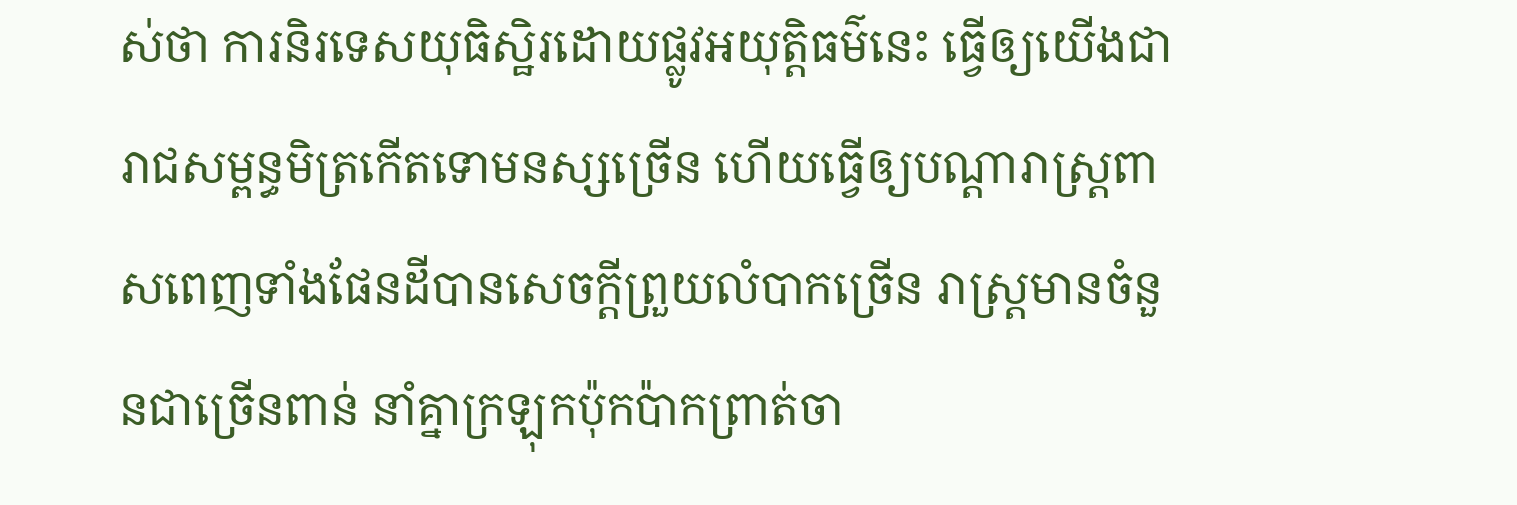ស់ថា ការនិរទេសយុធិស្ឋិរដោយផ្លូវអយុត្តិធម៌នេះ ធ្វើឲ្យយើងជារាជសម្ពន្ធមិត្រកើតទោមនស្សច្រើន ហើយធ្វើឲ្យបណ្ដារាស្ត្រពាសពេញទាំងផែនដីបានសេចក្ដីព្រួយលំបាកច្រើន រាស្ត្រមានចំនួនជាច្រើនពាន់ នាំគ្នាក្រឡុកប៉ុកប៉ាកព្រាត់ចា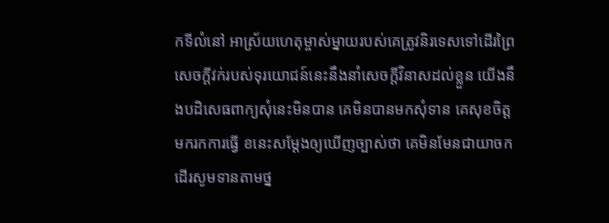កទីលំនៅ អាស្រ័យហេតុម្ចាស់ម្នាយរបស់គេត្រូវនិរទេសទៅដើរព្រៃ សេចក្ដីវក់របស់ទុរយោជន៍នេះនឹងនាំសេចក្ដីវិនាសដល់ខ្លួន យើងនឹងបដិសេធពាក្យសុំនេះមិនបាន គេមិនបានមកសុំទាន គេសុខចិត្តមករកការធ្វើ ខនេះសម្ដែងឲ្យឃើញច្បាស់ថា គេមិនមែនជាយាចកដើរសូមទានតាមថ្ន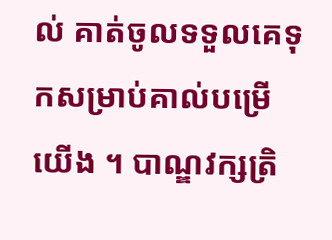ល់ គាត់ចូលទទួលគេទុកសម្រាប់គាល់បម្រើយើង ។ បាណ្ឌវក្សត្រិ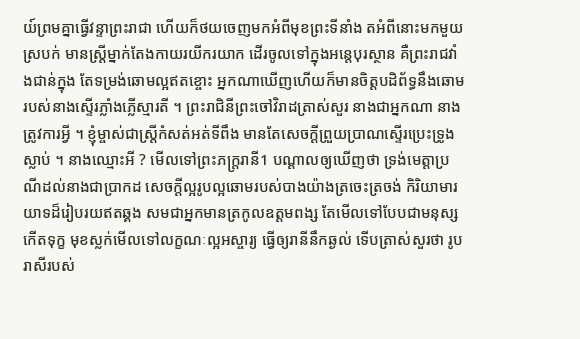យ៍ព្រមគ្នាធ្វើវន្ទាព្រះរាជា ហើយក៏ថយចេញមកអំពីមុខព្រះទីនាំង តអំពីនោះមកមួយស្របក់ មានស្ត្រីម្នាក់តែងកាយរយីករយាក ដើរចូលទៅក្នុងអន្តេបុរស្ថាន គឺព្រះរាជវាំងជាន់ក្នុង តែទម្រង់ឆោមល្អឥតខ្ចោះ អ្នកណាឃើញហើយក៏មានចិត្តបដិព័ទ្ធនឹងឆោមរបស់នាងស្ទើរភ្លាំងភ្លើស្មារតី ។ ព្រះរាជិនីព្រះចៅវិរាដត្រាស់សួរ នាងជាអ្នកណា នាងត្រូវការអ្វី ។ ខ្ញុំម្ចាស់ជាស្ត្រីកំសត់អត់ទីពឹង មានតែសេចក្ដីព្រួយប្រាណស្ទើរប្រេះទ្រូងស្លាប់ ។ នាងឈ្មោះអី ? មើលទៅព្រះភក្ដ្ររានី1 បណ្ដាលឲ្យឃើញថា ទ្រង់មេត្តាប្រណីដល់នាងជាប្រាកដ សេចក្ដីល្អរូបល្អឆោមរបស់បាងយ៉ាងត្រចេះត្រចង់ កិរិយាមារយាទដ៏រៀបរយឥតឆ្គង សមជាអ្នកមានត្រកូលឧត្ដមពង្ស តែមើលទៅបែបជាមនុស្សកើតទុក្ខ មុខស្លក់មើលទៅលក្ខណៈល្អអស្ចារ្យ ធ្វើឲ្យរានីនឹកឆ្ងល់ ទើបត្រាស់សួរថា រូបរាសីរបស់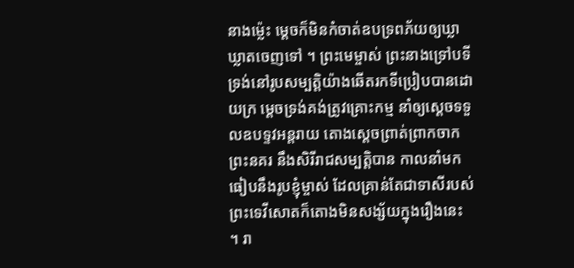នាងម្ល៉េះ ម្ដេចក៏មិនកំចាត់ឧបទ្រពភ័យឲ្យឃ្លាឃ្លាតចេញទៅ ។ ព្រះមេម្ចាស់ ព្រះនាងទ្រៅបទី ទ្រង់នៅរូបសម្បត្តិយ៉ាងឆើតរកទីប្រៀបបានដោយក្រ ម្ដេចទ្រង់គង់ត្រូវគ្រោះកម្ម នាំឲ្យស្ដេចទទួលឧបទ្ទវអន្តរាយ តោងស្ដេចព្រាត់ព្រាកចាកព្រះនគរ នឹងសិរីរាជសម្បត្តិបាន កាលនាំមកធៀបនឹងរូបខ្ញុំម្ចាស់ ដែលគ្រាន់តែជាទាសីរបស់ព្រះទេវីសោតក៏តោងមិនសង្ស័យក្នុងរឿងនេះ ។ រា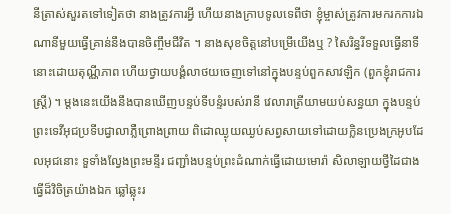នីត្រាស់សួរតទៅទៀតថា នាងត្រូវការអ្វី ហើយនាងក្រាបទូលទេពីថា ខ្ញុំម្ចាស់ត្រូវការមករកការឯណានីមួយធ្វើគ្រាន់នឹងបានចិញ្ចឹមជីវិត ។ នាងសុខចិត្តនៅបម្រើយើងឬ ? សៃរិន្ធរីទទួលធ្វើនាទីនោះដោយតុណ្ណីភាព ហើយថ្វាយបង្គំលាថយចេញទៅនៅក្នុងបន្ទប់ពួកសាវឡិក (ពួកខ្ញុំរាជការស្ត្រី) ។ ម្ដងនេះយើងនឹងបានឃើញបន្ទប់ទីបន្ទំរបស់រានី វេលារាត្រីយាមយប់សន្ធយា ក្នុងបន្ទប់ព្រះទេវីអុជប្រទីបជ្វាលាភ្លឺព្រោងព្រាយ ពិដោឈ្ងុយឈ្ងប់សព្វសាយទៅដោយក្លិនប្រេងក្រអូបដែលអុជនោះ ទួទាំងល្វែងព្រះមន្ទីរ ជញ្ជាំងបន្ទប់ព្រះដំណាក់ធ្វើដោយមោរ៉ា សិលាឡាយថ្វីដៃជាងធ្វើដ៏វិចិត្រយ៉ាងឯក ឆ្លៅឆ្លុះរ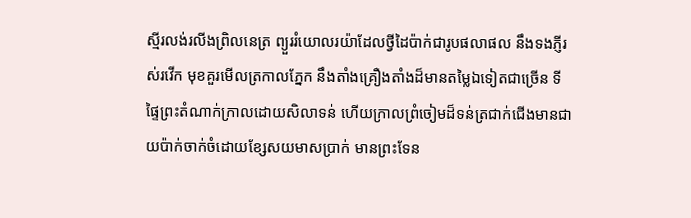ស្មីរលង់រលីងព្រិលនេត្រ ព្យួររំយោលរយ៉ាដែលថ្វីដៃប៉ាក់ជារូបផលាផល នឹងទងភ្ញីរស់រវើក មុខគួរមើលត្រកាលភ្នែក នឹងតាំងគ្រឿងតាំងដ៏មានតម្លៃឯទៀតជាច្រើន ទីផ្ទៃព្រះតំណាក់ក្រាលដោយសិលាទន់ ហើយក្រាលព្រំចៀមដ៏ទន់ត្រជាក់ជើងមានជាយប៉ាក់ចាក់ចំដោយខ្សែសយមាសប្រាក់ មានព្រះទែន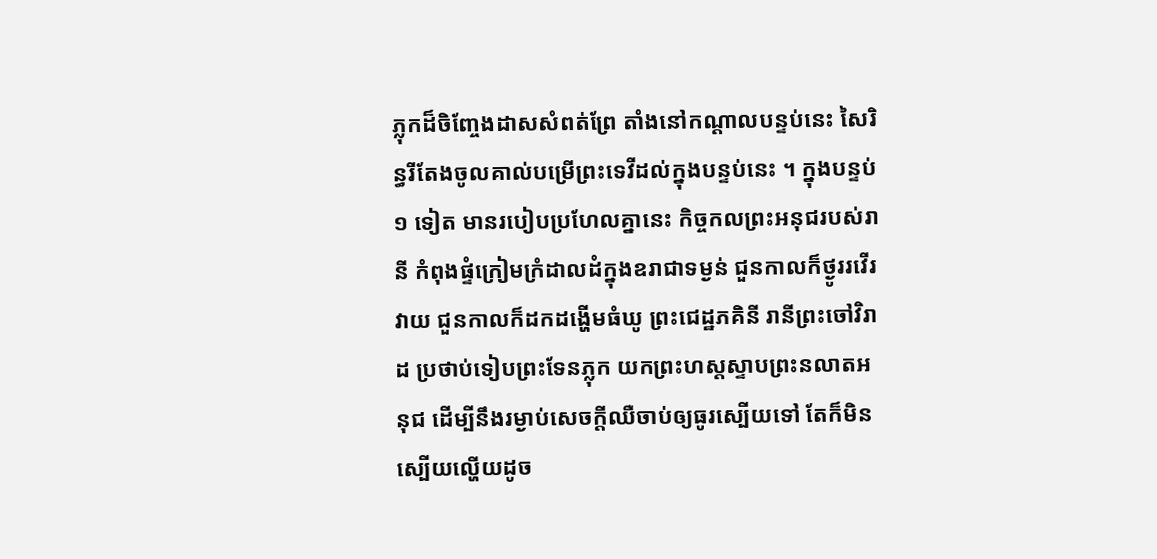ភ្លុកដ៏ចិញ្ចែងដាសសំពត់ព្រែ តាំងនៅកណ្ដាលបន្ទប់នេះ សៃរិន្ធរីតែងចូលគាល់បម្រើព្រះទេវីដល់ក្នុងបន្ទប់នេះ ។ ក្នុងបន្ទប់ ១ ទៀត មានរបៀបប្រហែលគ្នានេះ កិច្ចកលព្រះអនុជរបស់រានី កំពុងផ្ទំក្រៀមក្រំដាលដំក្នុងឧរាជាទម្ងន់ ជួនកាលក៏ថ្ងូររវើរវាយ ជួនកាលក៏ដកដង្ហើមធំឃូ ព្រះជេដ្ឋភគិនី រានីព្រះចៅវិរាដ ប្រថាប់ទៀបព្រះទែនភ្លុក យកព្រះហស្តស្ទាបព្រះនលាតអនុជ ដើម្បីនឹងរម្ងាប់សេចក្ដីឈឺចាប់ឲ្យធូរស្បើយទៅ តែក៏មិនស្បើយល្ហើយដូច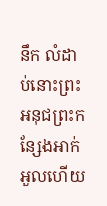នឹក លំដាប់នោះព្រះអនុជព្រះកន្សែងអាក់អួលហើយ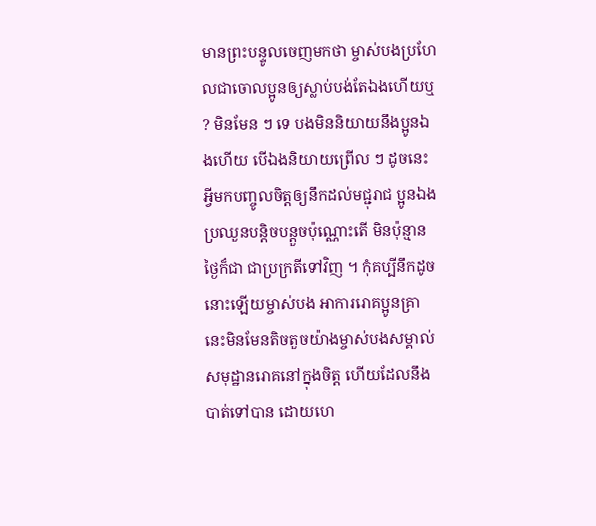មានព្រះបន្ទូលចេញមកថា ម្ចាស់បងប្រហែលជាចោលប្អូនឲ្យស្លាប់បង់តែឯងហើយឬ ? មិនមែន ៗ ទេ បងមិននិយាយនឹងប្អូនឯងហើយ បើឯងនិយាយព្រើល ៗ ដូចនេះ អ្វីមកបញ្ចូលចិត្តឲ្យនឹកដល់មជ្ជុរាជ ប្អូនឯងប្រឈួនបន្តិចបន្តួចប៉ុណ្ណោះតើ មិនប៉ុន្មានថ្ងៃក៏ជា ជាប្រក្រតីទៅវិញ ។ កុំគប្បីនឹកដូចនោះឡើយម្ចាស់បង អាការរោគប្អូនគ្រានេះមិនមែនតិចតួចយ៉ាងម្ចាស់បងសម្គាល់ សមុដ្ឋានរោគនៅក្នុងចិត្ត ហើយដែលនឹងបាត់ទៅបាន ដោយហេ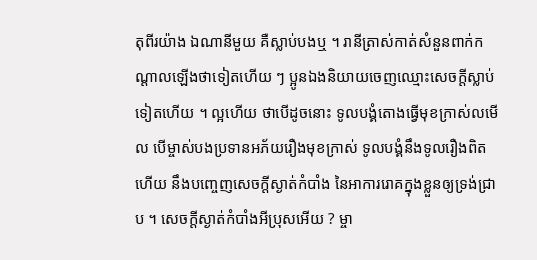តុពីរយ៉ាង ឯណានីមួយ គឺស្លាប់បងឬ ។ រានីត្រាស់កាត់សំនួនពាក់កណ្ដាលឡើងថាទៀតហើយ ៗ ប្អូនឯងនិយាយចេញឈ្មោះសេចក្ដីស្លាប់ទៀតហើយ ។ ល្អហើយ ថាបើដូចនោះ ទូលបង្គំតោងធ្វើមុខក្រាស់លមើល បើម្ចាស់បងប្រទានអភ័យរឿងមុខក្រាស់ ទូលបង្គំនឹងទូលរឿងពិតហើយ នឹងបញ្ចេញសេចក្ដីស្ងាត់កំបាំង នៃអាការរោគក្នុងខ្លួនឲ្យទ្រង់ជ្រាប ។ សេចក្ដីស្ងាត់កំបាំងអីប្រុសអើយ ? ម្ចា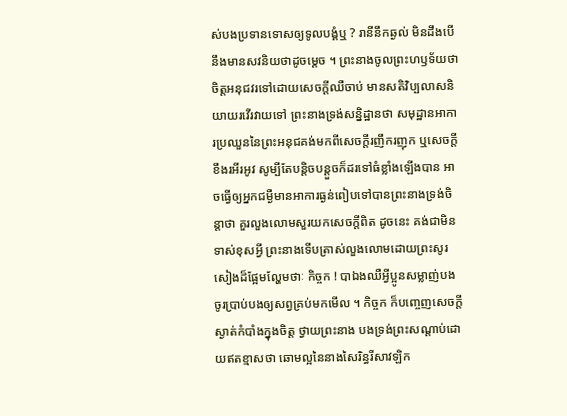ស់បងប្រទានទោសឲ្យទូលបង្គំឬ ? រានីនឹកឆ្ងល់ មិនដឹងបើនឹងមានសវនិយថាដូចម្ដេច ។ ព្រះនាងចូលព្រះហឫទ័យថា ចិត្តអនុជវរទៅដោយសេចក្ដីឈឺចាប់ មានសតិវិប្បលាសនិយាយរវើរវាយទៅ ព្រះនាងទ្រង់សន្និដ្ឋានថា សមុដ្ឋានអាការប្រឈួននៃព្រះអនុជគង់មកពីសេចក្ដីរញឹករញុក ឬសេចក្ដីខឹងរអីរអូវ សូម្បីតែបន្តិចបន្តួចក៏ដរទៅធំខ្លាំងឡើងបាន អាចធ្វើឲ្យអ្នកជម្ងឺមានអាការធ្ងន់ពៀបទៅបានព្រះនាងទ្រង់ចិន្ដាថា គួរលួងលោមសួរយកសេចក្ដីពិត ដូចនេះ គង់ជាមិនទាស់ខុសអ្វី ព្រះនាងទើបត្រាស់លួងលោមដោយព្រះសូរសៀងដ៏ផ្អែមល្ហែមថាៈ កិច្ចក ! បាឯងឈឺអ្វីប្អូនសម្លាញ់បង ចូរប្រាប់បងឲ្យសព្វគ្រប់មកមើល ។ កិច្ចក ក៏បញ្ចេញសេចក្ដីស្ងាត់កំបាំងក្នុងចិត្ត ថ្វាយព្រះនាង បងទ្រង់ព្រះសណ្ដាប់ដោយឥតខ្មាសថា ឆោមល្អនៃនាងសៃរិន្ធរីសាវឡិក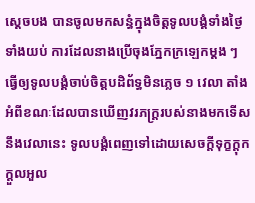ស្ដេចបង បានចូលមកសន្ធំក្នុងចិត្តទូលបង្គំទាំងថ្ងៃទាំងយប់ ការដែលនាងប្រើចុងភ្នែកក្រឡេកម្ដង ៗ ធ្វើឲ្យទូលបង្គំចាប់ចិត្តបដិព័ទ្ធមិនភ្លេច ១ វេលា តាំងអំពីខណៈដែលបានឃើញវរភក្ដ្ររបស់នាងមកទើសនឹងវេលានេះ ទូលបង្គំពេញទៅដោយសេចក្ដីទុក្ខក្ដុកក្ដួលអួល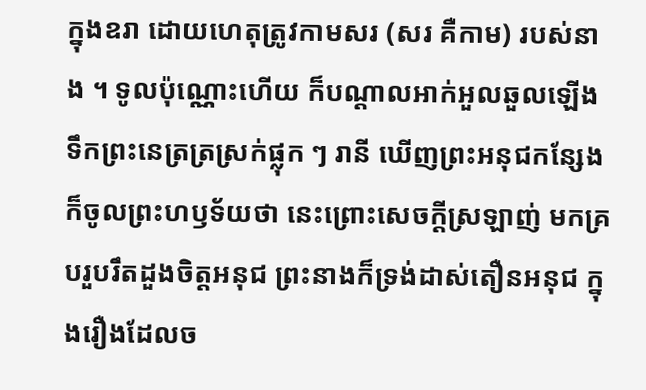ក្នុងឧរា ដោយហេតុត្រូវកាមសរ (សរ គឺកាម) របស់នាង ។ ទូលប៉ុណ្ណោះហើយ ក៏បណ្ដាលអាក់អួលឆួលឡើង ទឹកព្រះនេត្រត្រស្រក់ផ្លុក ៗ រានី ឃើញព្រះអនុជកន្សែង ក៏ចូលព្រះហឫទ័យថា នេះព្រោះសេចក្ដីស្រឡាញ់ មកគ្របរួបរឹតដួងចិត្តអនុជ ព្រះនាងក៏ទ្រង់ដាស់តឿនអនុជ ក្នុងរឿងដែលច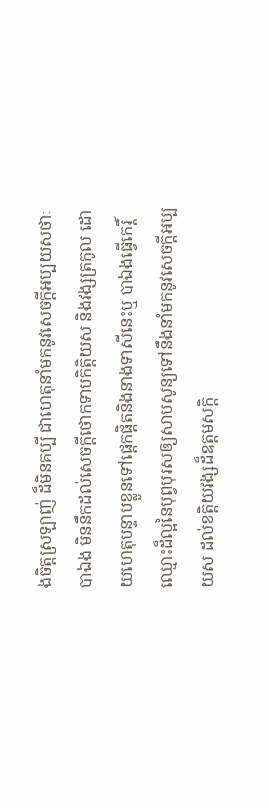ងចិត្តស្រឡាញ់ ដ៏មិនគប្បី ជាហេតុនាំមកនូវសេចក្ដីអប្បយសថាៈ បាឯង មិននឹកដល់សេចក្ដីថោកទាបកិត្តិយស និងវង្សត្រកូល ដោយហេតុបន្ទាបខ្លួនទៅផ្ដេកផ្ដិតនិងនាងទាសីនេះឬ បាឯងធ្វើកេរ្តិ៍ឈ្មោះដ៏ល្អនៃបុព្វបុរសឲ្យសាបសូន្យទៅនឹងនាំមកនូវសេចក្ដីអប្បយស ដល់ខត្តិយវង្សដ៏ឧត្ដមសក្ដិ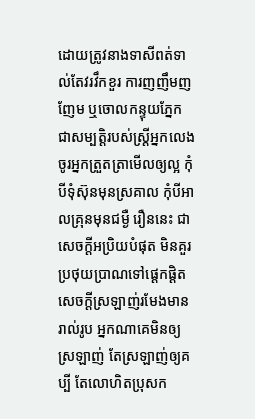ដោយត្រូវនាងទាសីពត់ទាល់តែវរវឹកខួរ ការញញឹមញញែម ឬចោលកន្ទុយភ្នែកជាសម្បត្តិរបស់ស្ត្រីអ្នកលេង ចូរអ្នកត្រួតត្រាមើលឲ្យល្អ កុំបីទុំស៊ុនមុនស្រគាល កុំបីអាលគ្រុនមុនជម្ងឺ រឿននេះ ជាសេចក្ដីអប្រិយបំផុត មិនគួរប្រថុយប្រាណទៅផ្ដេកផ្ដិត សេចក្ដីស្រឡាញ់រមែងមានរាល់រូប អ្នកណាគេមិនឲ្យស្រឡាញ់ តែស្រឡាញ់ឲ្យគប្បី តែលោហិតប្រុសក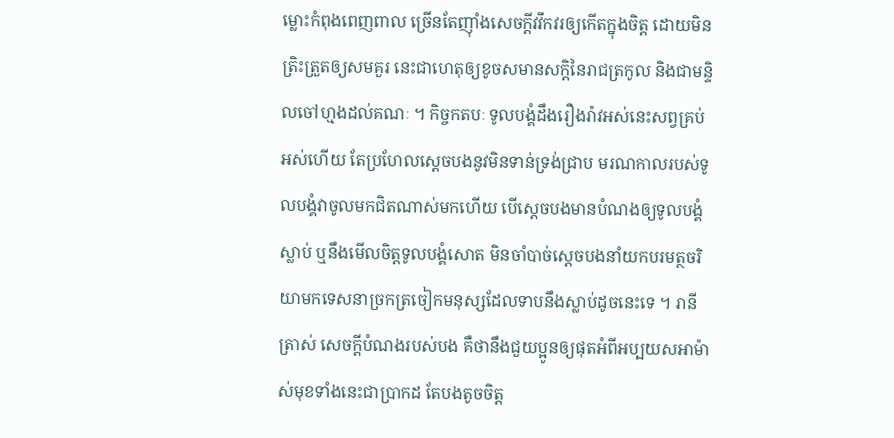ម្លោះកំពុងពេញពាល ច្រើនតែញ៉ាំងសេចក្ដីវវឹកវរឲ្យកើតក្នុងចិត្ត ដោយមិនត្រិះត្រួតឲ្យសមគួរ នេះជាហេតុឲ្យខូចសមានសក្ដិនៃរាជត្រកូល និងជាមន្ទិលចៅហ្មងដល់គណៈ ។ កិច្ចកតបៈ ទូលបង្គំដឹងរឿងរ៉ាវអស់នេះសព្វគ្រប់អស់ហើយ តែប្រហែលស្ដេចបងនូវមិនទាន់ទ្រង់ជ្រាប មរណកាលរបស់ទូលបង្គំវាចូលមកជិតណាស់មកហើយ បើស្ដេចបងមានបំណងឲ្យទូលបង្គំស្លាប់ ឬនឹងមើលចិត្តទូលបង្គំសោត មិនចាំបាច់ស្ដេចបងនាំយកបរមត្ថចរិយាមកទេសនាច្រកត្រចៀកមនុស្សដែលទាបនឹងស្លាប់ដូចនេះទេ ។ រានី ត្រាស់ សេចក្ដីបំណងរបស់បង គឺថានឹងជួយប្អូនឲ្យផុតអំពីអប្បយសអាម៉ាស់មុខទាំងនេះជាប្រាកដ តែបងតូចចិត្ត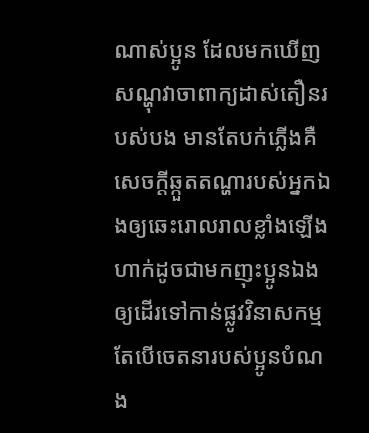ណាស់ប្អូន ដែលមកឃើញសណ្ហុវាចាពាក្យដាស់តឿនរបស់បង មានតែបក់ភ្លើងគឺសេចក្ដីឆ្កួតតណ្ហារបស់អ្នកឯងឲ្យឆេះរោលរាលខ្លាំងឡើង ហាក់ដូចជាមកញុះប្អូនឯងឲ្យដើរទៅកាន់ផ្លូវវិនាសកម្ម តែបើចេតនារបស់ប្អូនបំណង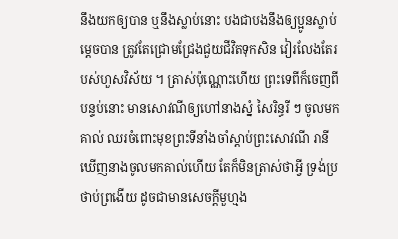នឹងយកឲ្យបាន ឬនឹងស្លាប់នោះ បងជាបងនឹងឲ្យប្អូនស្លាប់ម្ដេចបាន ត្រូវតែជ្រោមជ្រែងជួយជីវិតទុកសិន វៀរលែងតែរបស់ហួសវិស័យ ។ ត្រាស់ប៉ុណ្ណោះហើយ ព្រះទេពីក៏ចេញពីបន្ទប់នោះ មានសោវណីឲ្យហៅនាងស្នំ សៃរិន្ធរី ៗ ចូលមកគាល់ ឈរចំពោះមុខព្រះទីនាំងចាំស្ដាប់ព្រះសោវណី រានី ឃើញនាងចូលមកគាល់ហើយ តែក៏មិនត្រាស់ថាអ្វី ទ្រង់ប្រថាប់ព្រងើយ ដូចជាមានសេចក្ដីមួហ្មង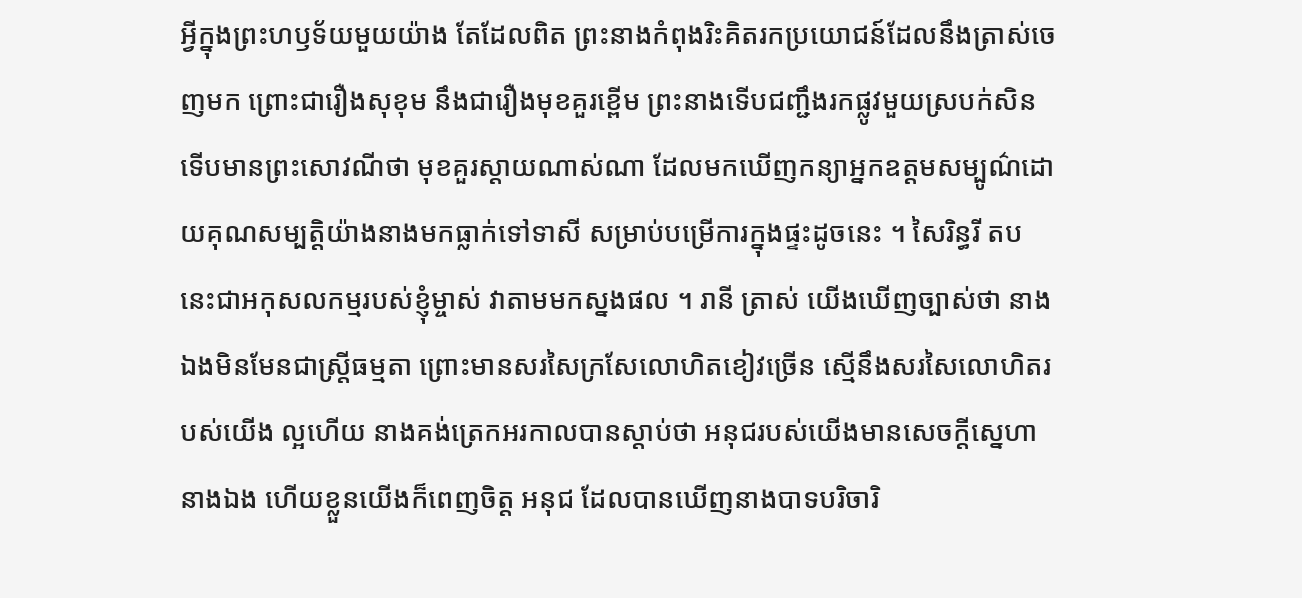អ្វីក្នុងព្រះហឫទ័យមួយយ៉ាង តែដែលពិត ព្រះនាងកំពុងរិះគិតរកប្រយោជន៍ដែលនឹងត្រាស់ចេញមក ព្រោះជារឿងសុខុម នឹងជារឿងមុខគួរខ្ពើម ព្រះនាងទើបជញ្ជឹងរកផ្លូវមួយស្របក់សិន ទើបមានព្រះសោវណីថា មុខគួរស្ដាយណាស់ណា ដែលមកឃើញកន្យាអ្នកឧត្ដមសម្បូណ៌ដោយគុណសម្បត្តិយ៉ាងនាងមកធ្លាក់ទៅទាសី សម្រាប់បម្រើការក្នុងផ្ទះដូចនេះ ។ សៃរិន្ធរី តប នេះជាអកុសលកម្មរបស់ខ្ញុំម្ចាស់ វាតាមមកស្នងផល ។ រានី ត្រាស់ យើងឃើញច្បាស់ថា នាងឯងមិនមែនជាស្ត្រីធម្មតា ព្រោះមានសរសៃក្រសែលោហិតខៀវច្រើន ស្មើនឹងសរសៃលោហិតរបស់យើង ល្អហើយ នាងគង់ត្រេកអរកាលបានស្ដាប់ថា អនុជរបស់យើងមានសេចក្ដីស្នេហានាងឯង ហើយខ្លួនយើងក៏ពេញចិត្ត អនុជ ដែលបានឃើញនាងបាទបរិចារិ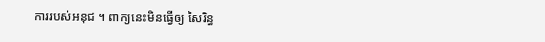ការរបស់អនុជ ។ ពាក្យនេះមិនធ្វើឲ្យ សៃរិន្ធ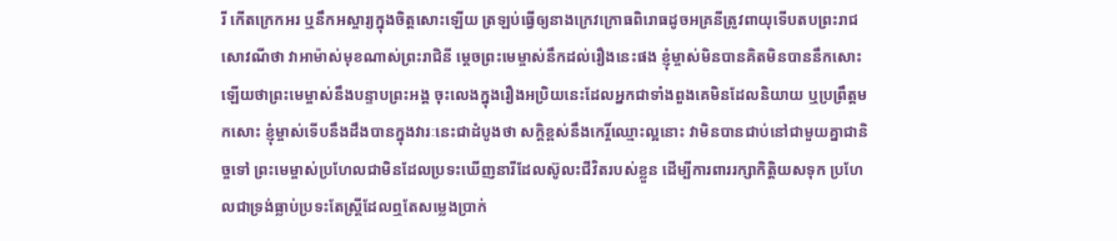រី កើតក្រេកអរ ឬនឹកអស្ចារ្យក្នុងចិត្តសោះឡើយ ត្រឡប់ធ្វើឲ្យនាងក្រេវក្រោធពិរោធដូចអគ្រនីត្រូវពាយុទើបតបព្រះរាជសោវណីថា វាអាម៉ាស់មុខណាស់ព្រះរាជិនី ម្ដេចព្រះមេម្ចាស់នឹកដល់រឿងនេះផង ខ្ញុំម្ចាស់មិនបានគិតមិនបាននឹកសោះឡើយថាព្រះមេម្ចាស់នឹងបន្ទាបព្រះអង្គ ចុះលេងក្នុងរឿងអប្រិយនេះដែលអ្នកជាទាំងពួងគេមិនដែលនិយាយ ឬប្រព្រឹត្តមកសោះ ខ្ញុំម្ចាស់ទើបនឹងដឹងបានក្នុងវារៈនេះជាដំបូងថា សក្ដិខ្ពស់នឹងកេរ្តិ៍ឈ្មោះល្អនោះ វាមិនបានជាប់នៅជាមួយគ្នាជានិច្ចទៅ ព្រះមេម្ចាស់ប្រហែលជាមិនដែលប្រទះឃើញនារីដែលស៊ូលះជីវិតរបស់ខ្លួន ដើម្បីការពាររក្សាកិត្តិយសទុក ប្រហែលជាទ្រង់ធ្លាប់ប្រទះតែស្ត្រីដែលឮតែសម្លេងប្រាក់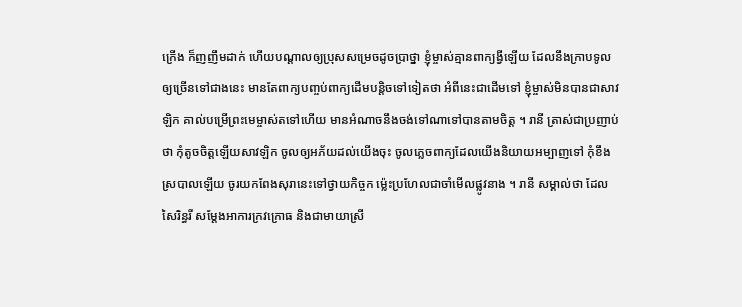ក្រើង ក៏ញញឹមដាក់ ហើយបណ្ដាលឲ្យប្រុសសម្រេចដូចប្រាថ្នា ខ្ញុំម្ចាស់គ្មានពាក្យង្វីឡើយ ដែលនឹងក្រាបទូលឲ្យច្រើនទៅជាងនេះ មានតែពាក្យបញ្ចប់ពាក្យដើមបន្តិចទៅទៀតថា អំពីនេះជាដើមទៅ ខ្ញុំម្ចាស់មិនបានជាសាវឡិក គាល់បម្រើព្រះមេម្ចាស់តទៅហើយ មានអំណាចនឹងចង់ទៅណាទៅបានតាមចិត្ត ។ រានី ត្រាស់ជាប្រញាប់ថា កុំតូចចិត្តឡើយសាវឡិក ចូលឲ្យអភ័យដល់យើងចុះ ចូលភ្លេចពាក្យដែលយើងនិយាយអម្បាញទៅ កុំខឹងស្របាលឡើយ ចូរយកពែងសុរានេះទៅថ្វាយកិច្ចក ម្ល៉េះប្រហែលជាចាំមើលផ្លូវនាង ។ រានី សម្គាល់ថា ដែល សៃរិន្ធរី សម្ដែងអាការក្រវក្រោធ និងជាមាយាស្រី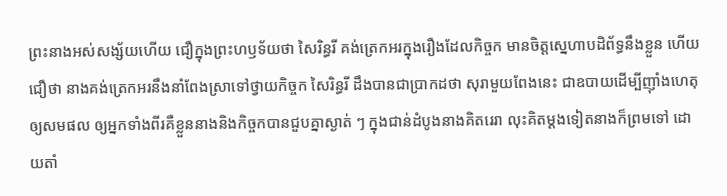ព្រះនាងអស់សង្ស័យហើយ ជឿក្នុងព្រះហឫទ័យថា សៃរិន្ធរី គង់ត្រេកអរក្នុងរឿងដែលកិច្ចក មានចិត្តស្នេហាបដិព័ទ្ធនឹងខ្លួន ហើយជឿថា នាងគង់ត្រេកអរនឹងនាំពែងស្រាទៅថ្វាយកិច្ចក សៃរិន្ធរី ដឹងបានជាប្រាកដថា សុរាមួយពែងនេះ ជាឧបាយដើម្បីញ៉ាំងហេតុឲ្យសមផល ឲ្យអ្នកទាំងពីរគឺខ្លួននាងនិងកិច្ចកបានជួបគ្នាស្ងាត់ ៗ ក្នុងជាន់ដំបូងនាងគិតរេរា លុះគិតម្ដងទៀតនាងក៏ព្រមទៅ ដោយតាំ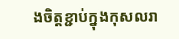ងចិត្តខ្ជាប់ក្នុងកុសលរា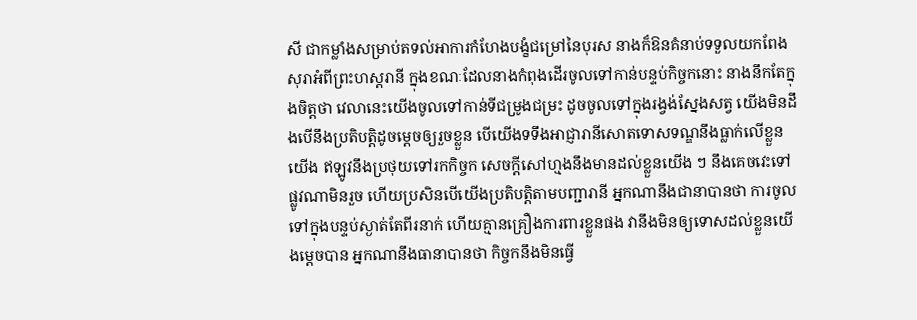សី ជាកម្លាំងសម្រាប់តទល់អាការកំហែងបង្ខំជម្រៅនៃបុរស នាងក៏ឱនគំនាប់ទទួលយកពែងសុរាអំពីព្រះហស្តរានី ក្នុងខណៈដែលនាងកំពុងដើរចូលទៅកាន់បន្ទប់កិច្ចកនោះ នាងនឹកតែក្នុងចិត្តថា វេលានេះយើងចូលទៅកាន់ទីជម្រូងជម្រះ ដូចចូលទៅក្នុងរង្វង់ស្នែងសត្វ យើងមិនដឹងបើនឹងប្រតិបត្តិដូចម្ដេចឲ្យរួចខ្លួន បើយើងទទឹងអាជ្ញារានីសោតទោសទណ្ឌនឹងធ្លាក់លើខ្លួនយើង ឥឡូវនឹងប្រថុយទៅរកកិច្ចក សេចក្ដីសៅហ្មងនឹងមានដល់ខ្លួនយើង ៗ នឹងគេចវេះទៅផ្លូវណាមិនរួច ហើយប្រសិនបើយើងប្រតិបត្តិតាមបញ្ជារានី អ្នកណានឹងជានាបានថា ការចូលទៅក្នុងបន្ទប់ស្ងាត់តែពីរនាក់ ហើយគ្មានគ្រឿងការពារខ្លួនផង វានឹងមិនឲ្យទោសដល់ខ្លួនយើងម្ដេចបាន អ្នកណានឹងធានាបានថា កិច្ចកនឹងមិនធ្វើ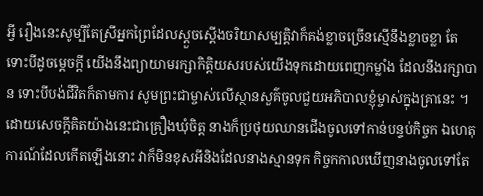អ្វី រឿងនេះសូម្បីតែស្រីអ្នកព្រៃដែលស្ដួចស្ដើងចរិយាសម្បត្តិវាក៏គង់ខ្លាចច្រើនស្មើនឹងខ្លាចខ្លា តែទោះបីដូចម្ដេចក្ដី យើងនឹងព្យាយាមរក្សាកិត្តិយសរបស់យើងទុកដោយពេញកម្លាំង ដែលនឹងរក្សាបាន ទោះបីបង់ជីវិតក៏តាមការ សូមព្រះជាម្ចាស់លើស្ថានសួគ៌ចូលជួយអភិបាលខ្ញុំម្ចាស់ក្នុងគ្រានេះ ។ ដោយសេចក្ដីគិតយ៉ាងនេះជាគ្រឿងឃុំចិត្ត នាងក៏ប្រថុយឈានជើងចូលទៅកាន់បន្ទប់កិច្ចក ឯហេតុការណ៍ដែលកើតឡើងនោះ វាក៏មិនខុសអីនិងដែលនាងស្មានទុក កិច្ចកកាលឃើញនាងចូលទៅតែ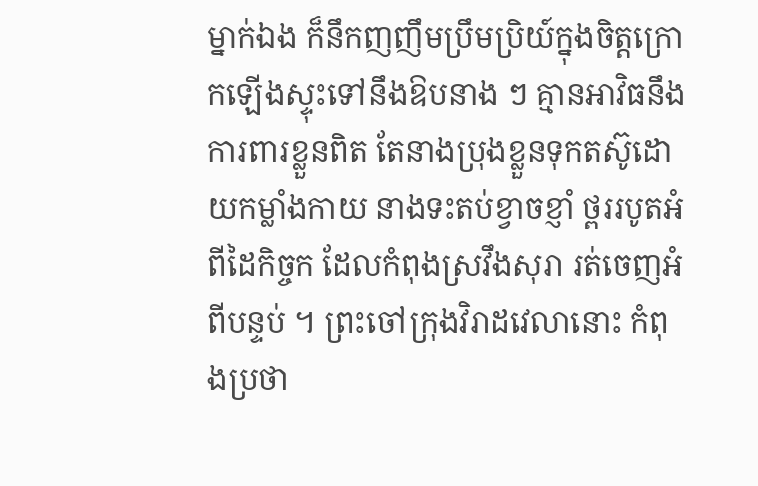ម្នាក់ឯង ក៏នឹកញញឹមប្រឹមប្រិយ៍ក្នុងចិត្តក្រោកឡើងស្ទុះទៅនឹងឱបនាង ៗ គ្មានអាវិធនឹងការពារខ្លួនពិត តែនាងប្រុងខ្លួនទុកតស៊ូដោយកម្លាំងកាយ នាងទះតប់ខ្វាចខ្ញាំ ថ្ពររបូតអំពីដៃកិច្ចក ដែលកំពុងស្រវឹងសុរា រត់ចេញអំពីបន្ទប់ ។ ព្រះចៅក្រុងវិរាដវេលានោះ កំពុងប្រថា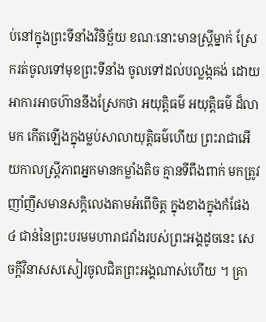ប់នៅក្នុងព្រះទីនាំងវិនិច្ឆ័យ ខណៈនោះមានស្ត្រីម្នាក់ ស្រែករត់ចូលទៅមុខព្រះទីនាំង ចូលទៅដល់បល្លង្កគង់ ដោយអាការអាចហ៊ាននឹងស្រែកថា អយុត្តិធម៌ អយុត្តិធម៌ ដ៏លាមក កើតឡើងក្នុងម្លប់សាលាយុត្តិធម៌ហើយ ព្រះរាជាអើយកាលស្ត្រីភាពអ្នកមានកម្លាំងតិច គ្មានទីពឹងពាក់ មកត្រូវញាំញីសមានសក្ដិលេងតាមអំពើចិត្ត ក្នុងខាងក្នុងកំផែង ៤ ជាន់នៃព្រះបរមមហារាជវាំងរបស់ព្រះអង្គដូចនេះ សេចក្ដីវិនាសសសៀរចូលជិតព្រះអង្គណាស់ហើយ ។ គ្រា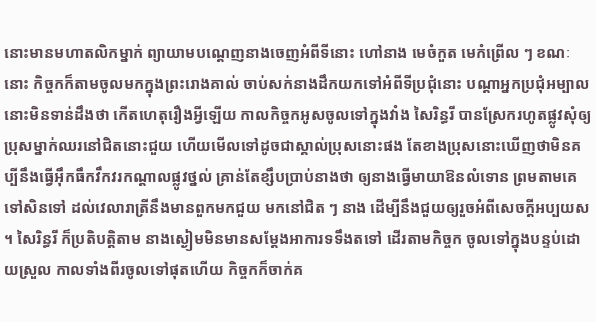នោះមានមហាតលិកម្នាក់ ព្យាយាមបណ្ដេញនាងចេញអំពីទីនោះ ហៅនាង មេចំកួត មេកំព្រើល ៗ ខណៈនោះ កិច្ចកក៏តាមចូលមកក្នុងព្រះរោងគាល់ ចាប់សក់នាងដឹកយកទៅអំពីទីប្រជុំនោះ បណ្ដាអ្នកប្រជុំអម្បាលនោះមិនទាន់ដឹងថា កើតហេតុរឿងអ្វីឡើយ កាលកិច្ចកអូសចូលទៅក្នុងវាំង សៃរិន្ធរី បានស្រែករហូតផ្លូវសុំឲ្យប្រុសម្នាក់ឈរនៅជិតនោះជួយ ហើយមើលទៅដូចជាស្គាល់ប្រុសនោះផង តែខាងប្រុសនោះឃើញថាមិនគប្បីនឹងធ្វើអ៊ឹកធឹកវឹកវរកណ្ដាលផ្លូវថ្នល់ គ្រាន់តែខ្សឹបប្រាប់នាងថា ឲ្យនាងធ្វើមាយាឱនលំទោន ព្រមតាមគេទៅសិនទៅ ដល់វេលារាត្រីនឹងមានពួកមកជួយ មកនៅជិត ៗ នាង ដើម្បីនឹងជួយឲ្យរួចអំពីសេចក្ដីអប្បយស ។ សៃរិន្ធរី ក៏ប្រតិបត្តិតាម នាងស្ងៀមមិនមានសម្ដែងអាការទទឹងតទៅ ដើរតាមកិច្ចក ចូលទៅក្នុងបន្ទប់ដោយស្រួល កាលទាំងពីរចូលទៅផុតហើយ កិច្ចកក៏ចាក់គ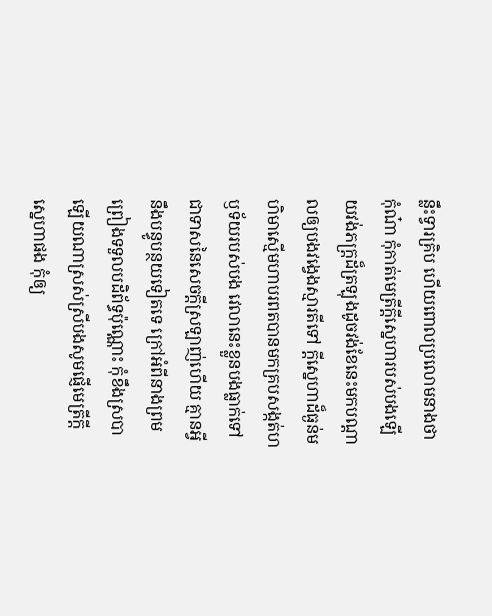ន្លឹះទ្វារគ្រិប ហើយពោលប្រលោមនាងថា កុំណ៎ា កុំកាត់មេត្រីក្ដីស្នេហារបស់បងឡើយវង់ភក្ដ្រដ៏ត្រឡុងដូចវង់ខែនេះមកបណ្ដាលឲ្យបងវង្វេងស្មារតីទៅ ក្ដីស្នេហាដ៏ធ្ងន់មហិមាស្មើមហាបរពតបានមកគ្របសង្កត់ហឫទ័យរបស់បង វេលានេះខ្លួនបងធ្លាក់ទៅជាទាសនៃសេចក្ដីស្រឡាញ់ហើយ គ្មានអ្វីនឹងបន្ធូបន្ថយទៀតទេ ក្រៅអំពីនាងព្រមព្រៀងទទួលបដិព័ទ្ធប៉ុណ្ណោះ កុំខឹងស្របាឡើយណាស្រស់ស្រីបងសូមផ្ញើមេត្រីក្ដីស្នេហាផង កុំឲ្យ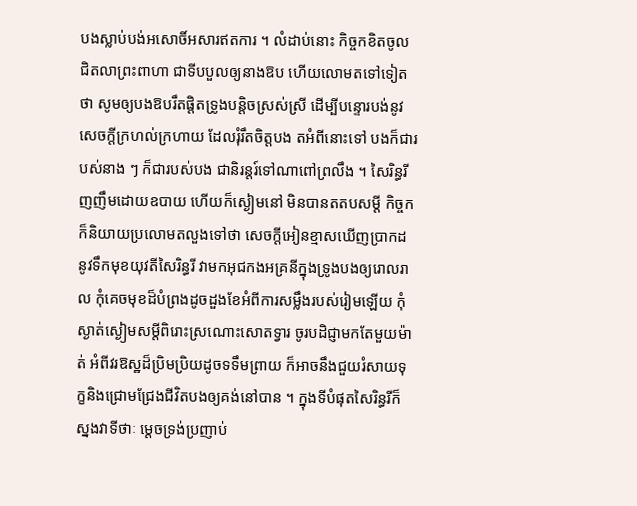បងស្លាប់បង់អសោចិ៍អសារឥតការ ។ លំដាប់នោះ កិច្ចកខិតចូលជិតលាព្រះពាហា ជាទីបបួលឲ្យនាងឱប ហើយលោមតទៅទៀតថា សូមឲ្យបងឱបរឹតផ្ដិតទ្រូងបន្ដិចស្រស់ស្រី ដើម្បីបន្ទោរបង់នូវសេចក្ដីក្រហល់ក្រហាយ ដែលរុំរឹតចិត្តបង តអំពីនោះទៅ បងក៏ជារបស់នាង ៗ ក៏ជារបស់បង ជានិរន្ដរ៍ទៅណាពៅព្រលឹង ។ សៃរិន្ធរីញញឹមដោយឧបាយ ហើយក៏ស្ងៀមនៅ មិនបានតតបសម្ដី កិច្ចកក៏និយាយប្រលោមតលួងទៅថា សេចក្ដីអៀនខ្មាសឃើញប្រាកដនូវទឹកមុខយុវតីសៃរិន្ធរី វាមកអុជកងអគ្រនីក្នុងទ្រូងបងឲ្យរោលរាល កុំគេចមុខដ៏បំព្រងដូចដួងខែអំពីការសម្លឹងរបស់រៀមឡើយ កុំស្ងាត់ស្ងៀមសម្ដីពិរោះស្រណោះសោតទ្វារ ចូរបដិជ្ញាមកតែមួយម៉ាត់ អំពីវរឱស្ឋដ៏ប្រិមប្រិយដូចទទឹមព្រាយ ក៏អាចនឹងជួយរំសាយទុក្ខនិងជ្រោមជ្រែងជីវិតបងឲ្យគង់នៅបាន ។ ក្នុងទីបំផុតសៃរិន្ធរីក៏ស្នងវាទីថាៈ ម្ដេចទ្រង់ប្រញាប់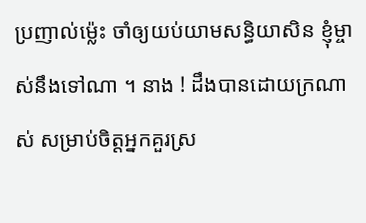ប្រញាល់ម្ល៉េះ ចាំឲ្យយប់យាមសន្ធិយាសិន ខ្ញុំម្ចាស់នឹងទៅណា ។ នាង ! ដឹងបានដោយក្រណាស់ សម្រាប់ចិត្តអ្នកគួរស្រ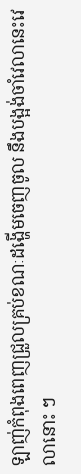ឡាញ់កំពុងពេញជ្រួលគ្រប់ខណៈដង្ហើមចេញចូល នឹងបង្អង់ចាំវេលានេះវេលានោះ ៗ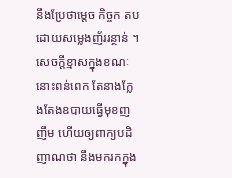នឹងប្រែថាម្ដេច កិច្ចក តបដោយសម្លេងញ័ររន្ថាន់ ។ សេចក្ដីខ្មាសក្នុងខណៈនោះពន់ពេក តែនាងក្លែងតែងឧបាយធ្វើមុខញញឹម ហើយឲ្យពាក្យបដិញាណថា នឹងមករកក្នុង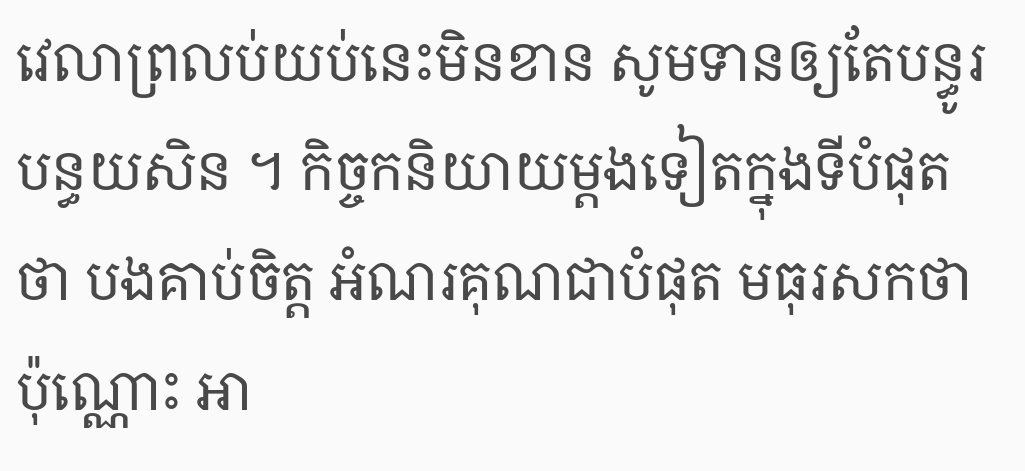វេលាព្រលប់យប់នេះមិនខាន សូមទានឲ្យតែបន្ធូរបន្ធយសិន ។ កិច្ចកនិយាយម្ដងទៀតក្នុងទីបំផុតថា បងគាប់ចិត្ត អំណរគុណជាបំផុត មធុរសកថាប៉ុណ្ណោះ អា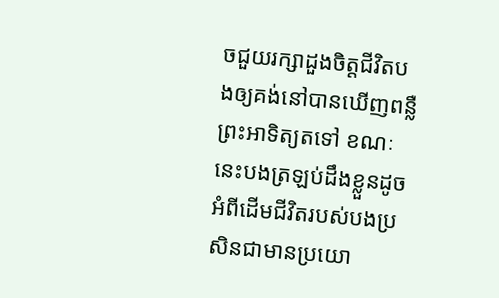ចជួយរក្សាដួងចិត្តជីវិតបងឲ្យគង់នៅបានឃើញពន្លឺព្រះអាទិត្យតទៅ ខណៈនេះបងត្រឡប់ដឹងខ្លួនដូចអំពីដើមជីវិតរបស់បងប្រសិនជាមានប្រយោ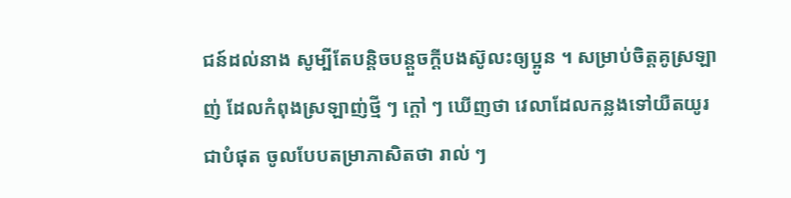ជន៍ដល់នាង សូម្បីតែបន្តិចបន្តួចក្ដីបងស៊ូលះឲ្យប្អូន ។ សម្រាប់ចិត្តគូស្រឡាញ់ ដែលកំពុងស្រឡាញ់ថ្មី ៗ ក្ដៅ ៗ ឃើញថា វេលាដែលកន្លងទៅយឺតយូរជាបំផុត ចូលបែបតម្រាភាសិតថា រាល់ ៗ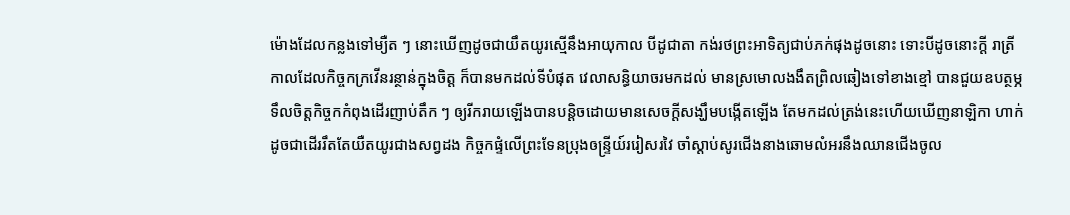ម៉ោងដែលកន្លងទៅម្យឺត ៗ នោះឃើញដូចជាយឹតយូរស្មើនឹងអាយុកាល បីដូជាតា កង់រថព្រះអាទិត្យជាប់ភក់ផុងដូចនោះ ទោះបីដូចនោះក្ដី រាត្រីកាលដែលកិច្ចកក្រវើនរន្ថាន់ក្នុងចិត្ត ក៏បានមកដល់ទីបំផុត វេលាសន្ធិយាចរមកដល់ មានស្រមោលងងឹតព្រិលឆៀងទៅខាងខ្មៅ បានជួយឧបត្ថម្ភ ទឹលចិត្តកិច្ចកកំពុងដើរញាប់តឹក ៗ ឲ្យរីករាយឡើងបានបន្ដិចដោយមានសេចក្ដីសង្ឃឹមបង្កើតឡើង តែមកដល់ត្រង់នេះហើយឃើញនាឡិកា ហាក់ដូចជាដើររឹតតែយឺតយូរជាងសព្វដង កិច្ចកផ្ទំលើព្រះទែនប្រុងឲន្ទ្រីយ៍ររៀសរវៃ ចាំស្ដាប់សូរជើងនាងឆោមលំអរនឹងឈានជើងចូល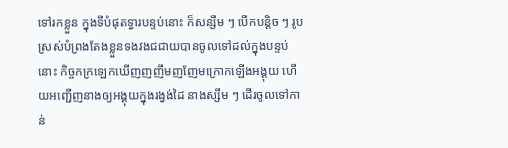ទៅរកខ្លួន ក្នុងទីបំផុតទ្វារបន្ទប់នោះ ក៏សន្សឹម ៗ បើកបន្តិច ៗ រូបស្រស់បំព្រងតែងខ្លួនទងវងជជាយបានចូលទៅដល់ក្នុងបន្ទប់នោះ កិច្ចកក្រឡេកឃើញញញឹមញញែមក្រោកឡើងអង្គុយ ហើយអញ្ជើញនាងឲ្យអង្គុយក្នុងរង្វង់ដៃ នាងស្សឹម ៗ ដើរចូលទៅកាន់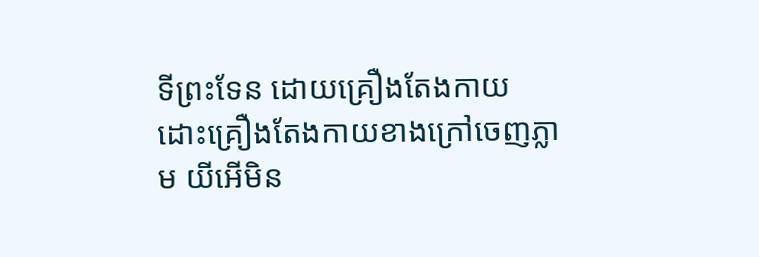ទីព្រះទែន ដោយគ្រឿងតែងកាយ ដោះគ្រឿងតែងកាយខាងក្រៅចេញភ្លាម យីអើមិន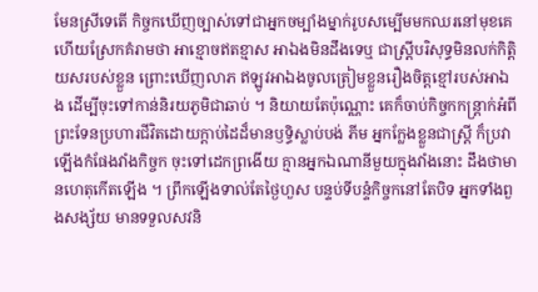មែនស្រីទេតើ កិច្ចកឃើញច្បាស់ទៅជាអ្នកចម្បាំងម្នាក់រូបសម្បើមមកឈរនៅមុខគេ ហើយស្រែកគំរាមថា អាខ្មោចឥតខ្មាស អាឯងមិនដឹងទេឬ ជាស្ត្រីបរិសុទ្ធមិនលក់កិត្តិយសរបស់ខ្លួន ព្រោះឃើញលាភ ឥឡូវអាឯងចូលត្រៀមខ្លួនរឿងចិត្តខ្មៅរបស់អាឯង ដើម្បីចុះទៅកាន់និរយភូមិជាឆាប់ ។ និយាយតែប៉ុណ្ណោះ គេក៏ចាប់កិច្ចកកន្ត្រាក់អំពីព្រះទែនប្រហារជីវិតដោយក្ដាប់ដៃដ៏មានឫទ្ធិស្លាប់បង់ ភីម អ្នកក្លែងខ្លួនជាស្ត្រី ក៏ប្រវាឡើងកំផែងវាំងកិច្ចក ចុះទៅដេកព្រងើយ គ្មានអ្នកឯណានីមួយក្នុងវាំងនោះ ដឹងថាមានហេតុកើតឡើង ។ ព្រឹកឡើងទាល់តែថ្ងៃហួស បន្ទប់ទីបន្ទំកិច្ចកនៅតែបិទ អ្នកទាំងពួងសង្ស័យ មានទទួលសវនិ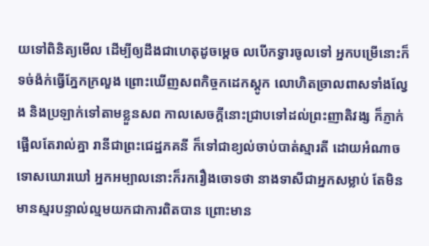យទៅពិនិត្យមើល ដើម្បីឲ្យដឹងជាហេតុដូចម្ដេច លបើកទ្វារចូលទៅ អ្នកបម្រើនោះក៏ទច់ង៉ក់ធ្វើភ្នែកក្រលួង ព្រោះឃើញសពកិច្ចកដេកស្ដូក លោហិតច្រាលពាសទាំងល្វែង និងប្រឡាក់ទៅតាមខ្លួនសព កាលសេចក្ដីនោះជ្រាបទៅដល់ព្រះញាតិវង្ស ក៏ភ្ញាក់ផ្អើលតែរាល់គ្នា រានីជាព្រះជេដ្ឋភគនី ក៏ទៅជាខ្យល់ចាប់បាត់ស្មារតី ដោយអំណាចទោសឃោរឃៅ អ្នកអម្បាលនោះក៏រករឿងចោទថា នាងទាសីជាអ្នកសម្លាប់ តែមិនមានស្មរបន្ទាល់ល្មមយកជាការពិតបាន ព្រោះមាន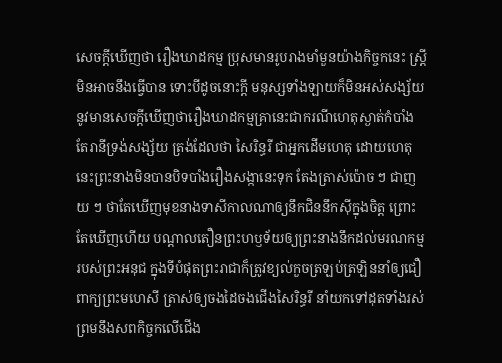សេចក្ដីឃើញថា រឿងឃាដកម្ម ប្រុសមានរូបរាងមាំមួនយ៉ាងកិច្ចកនេះ ស្ត្រីមិនអាចនឹងធ្វើបាន ទោះបីដូចនោះក្ដី មនុស្សទាំងឡាយក៏មិនអស់សង្ស័យ នូវមានសេចក្ដីឃើញថារឿងឃាដកម្មគ្រានេះជាករណីហេតុស្ងាត់កំបាំង តែរានីទ្រង់សង្ស័យ ត្រង់ដែលថា សៃរិន្ធរី ជាអ្នកដើមហេតុ ដោយហេតុនេះព្រះនាងមិនបានបិទបាំងរឿងសង្កានេះទុក តែងត្រាស់ប៉ោច ៗ ជាញយ ៗ ថាតែឃើញមុខនាងទាសីកាលណាឲ្យនឹកជិននឹកស៊ីក្នុងចិត្ត ព្រោះតែឃើញហើយ បណ្ដាលតឿនព្រះហឫទ័យឲ្យព្រះនាងនឹកដល់មរណកម្មរបស់ព្រះអនុជ ក្នុងទីបំផុតព្រះរាជាក៏ត្រូវខ្យល់កួចត្រឡប់ត្រឡិននាំឲ្យជឿពាក្យព្រះមហេសី ត្រាស់ឲ្យចងដៃចងជើងសៃរិន្ធរី នាំយកទៅដុតទាំងរស់ ព្រមនឹងសពកិច្ចកលើជើង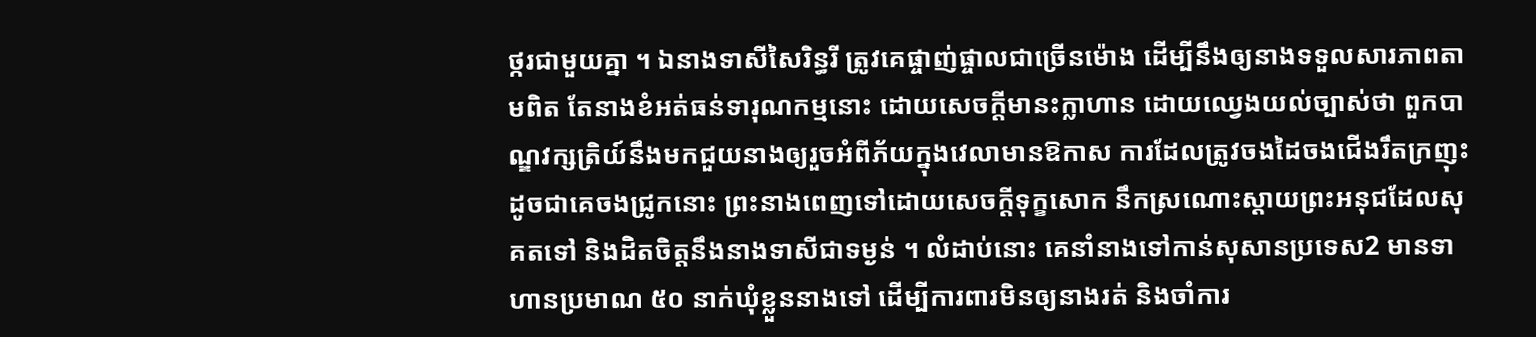ថ្ករជាមួយគ្នា ។ ឯនាងទាសីសៃរិន្ធរី ត្រូវគេផ្ចាញ់ផ្ចាលជាច្រើនម៉ោង ដើម្បីនឹងឲ្យនាងទទួលសារភាពតាមពិត តែនាងខំអត់ធន់ទារុណកម្មនោះ ដោយសេចក្ដីមានះក្លាហាន ដោយឈ្វេងយល់ច្បាស់ថា ពួកបាណ្ឌវក្សត្រិយ៍នឹងមកជួយនាងឲ្យរួចអំពីភ័យក្នុងវេលាមានឱកាស ការដែលត្រូវចងដៃចងជើងរឹតក្រញុះ ដូចជាគេចងជ្រូកនោះ ព្រះនាងពេញទៅដោយសេចក្ដីទុក្ខសោក នឹកស្រណោះស្ដាយព្រះអនុជដែលសុគតទៅ និងដិតចិត្តនឹងនាងទាសីជាទម្ងន់ ។ លំដាប់នោះ គេនាំនាងទៅកាន់សុសានប្រទេស2 មានទាហានប្រមាណ ៥០ នាក់ឃុំខ្លួននាងទៅ ដើម្បីការពារមិនឲ្យនាងរត់ និងចាំការ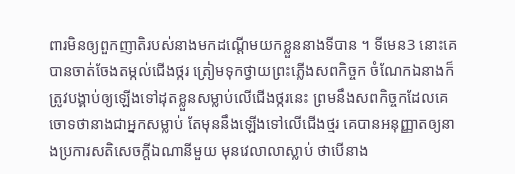ពារមិនឲ្យពួកញាតិរបស់នាងមកដណ្ដើមយកខ្លួននាងទីបាន ។ ទីមេន3 នោះគេបានចាត់ចែងតម្កល់ជើងថ្ករ ត្រៀមទុកថ្វាយព្រះភ្លើងសពកិច្ចក ចំណែកឯនាងក៏ត្រូវបង្គាប់ឲ្យឡើងទៅដុតខ្លួនសម្លាប់លើជើងថ្ករនេះ ព្រមនឹងសពកិច្ចកដែលគេចោទថានាងជាអ្នកសម្លាប់ តែមុននឹងឡើងទៅលើជើងថ្មរ គេបានអនុញ្ញាតឲ្យនាងប្រការសតិសេចក្ដីឯណានីមួយ មុនវេលាលាស្លាប់ ថាបើនាង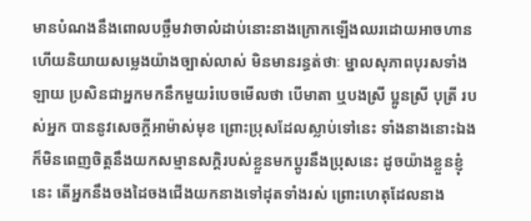មានបំណងនឹងពោលបច្ឆឹមវាចាលំដាប់នោះនាងក្រោកឡើងឈរដោយអាចហាន ហើយនិយាយសម្លេងយ៉ាងច្បាស់លាស់ មិនមានរន្ធត់ថាៈ ម្នាលសុភាពបុរសទាំងឡាយ ប្រសិនជាអ្នកមកនឹកមួយរំបេចមើលថា បើមាតា ឬបងស្រី ប្អូនស្រី បុត្រី របស់អ្នក បាននូវសេចក្ដីអាម៉ាស់មុខ ព្រោះប្រុសដែលស្លាប់ទៅនេះ ទាំងនាងនោះឯងក៏មិនពេញចិត្តនឹងយកសម្មានសក្ដិរបស់ខ្លួនមកប្ដូរនឹងប្រុសនេះ ដូចយ៉ាងខ្លួនខ្ញុំនេះ តើអ្នកនឹងចងដៃចងជើងយកនាងទៅដុតទាំងរស់ ព្រោះហេតុដែលនាង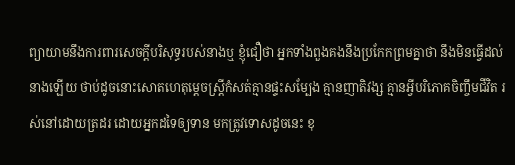ព្យាយាមនឹងការពារសេចក្ដីបរិសុទ្ធរបស់នាងឬ ខ្ញុំជឿថា អ្នកទាំងពួងគងនឹងប្រកែកព្រមគ្នាថា នឹងមិនធ្វើដល់នាងឡើយ ថាប់ដូចនោះសោតហេតុម្ដេចស្ត្រីកំសត់គ្មានផ្ទះសម្បែង គ្មានញាតិវង្ស គ្មានអ្វីបរិភោគចិញ្ចឹមជីវិត រស់នៅដោយត្រដរ ដោយអ្នកដទៃឲ្យទាន មកត្រូវទោសដូចនេះ ខុ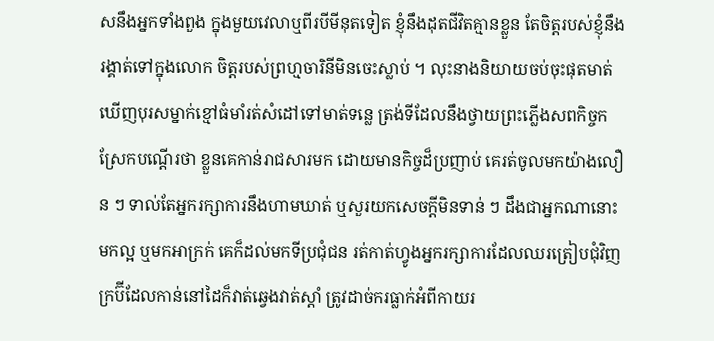សនឹងអ្នកទាំងពួង ក្នុងមួយវេលាឬពីរបីមីនុតទៀត ខ្ញុំនឹងដុតជីវិតគ្មានខ្លួន តែចិត្តរបស់ខ្ញុំនឹងរង្គាត់ទៅក្នុងលោក ចិត្តរបស់ព្រហ្មចារិនីមិនចេះស្លាប់ ។ លុះនាងនិយាយចប់ចុះផុតមាត់ ឃើញបុរសម្នាក់ខ្មៅធំមាំរត់សំដៅទៅមាត់ទន្លេ ត្រង់ទីដែលនឹងថ្វាយព្រះភ្លើងសពកិច្ចក ស្រែកបណ្ដើរថា ខ្លួនគេកាន់រាជសារមក ដោយមានកិច្ចដ៏ប្រញាប់ គេរត់ចូលមកយ៉ាងលឿន ៗ ទាល់តែអ្នករក្សាការនឹងហាមឃាត់ ឬសួរយកសេចក្ដីមិនទាន់ ៗ ដឹងជាអ្នកណានោះមកល្អ ឬមកអាក្រក់ គេក៏ដល់មកទីប្រជុំជន រត់កាត់ហ្វូងអ្នករក្សាការដែលឈរត្រៀបជុំវិញ ក្រប៊ីដែលកាន់នៅដៃក៏វាត់ឆ្វេងវាត់ស្ដាំ ត្រូវដាច់ករធ្លាក់អំពីកាយរ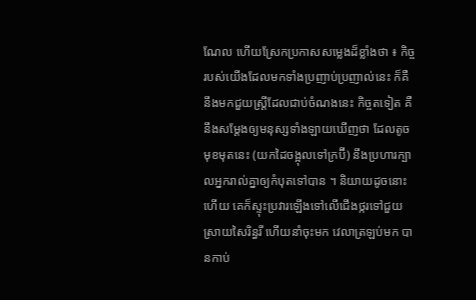ណែល ហើយស្រែកប្រកាសសម្លេងដ៏ខ្លាំងថា ៖ កិច្ចរបស់យើងដែលមកទាំងប្រញាប់ប្រញាល់នេះ ក៏គឺនឹងមកជួយស្ត្រីដែលជាប់ចំណងនេះ កិច្ចតទៀត គឺនឹងសម្ដែងឲ្យមនុស្សទាំងឡាយឃើញថា ដែលតូចមុខមុតនេះ (យកដៃចង្អុលទៅក្រប៊ី) នឹងប្រហារក្បាលអ្នករាល់គ្នាឲ្យកំបុតទៅបាន ។ និយាយដូចនោះហើយ គេក៏ស្ទុះប្រវារឡើងទៅលើជើងថ្ករទៅជួយស្រាយសៃរិន្ធរី ហើយនាំចុះមក វេលាត្រឡប់មក បានកាប់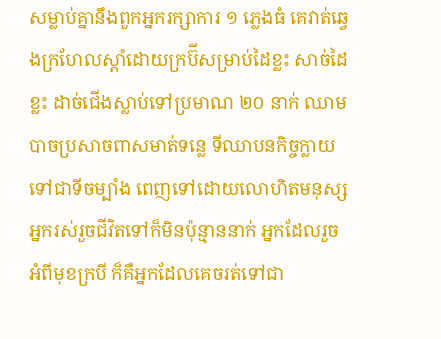សម្លាប់គ្នានឹងពួកអ្នករក្សាការ ១ ភ្លេងធំ គេវាត់ឆ្វេងក្រហែលស្ដាំដោយក្រប៊ីសម្រាប់ដៃខ្លះ សាច់ដៃខ្លះ ដាច់ជើងស្លាប់ទៅប្រមាណ ២០ នាក់ ឈាមបាចប្រសាចពាសមាត់ទន្លេ ទីឈាបនកិច្ចក្លាយទៅជាទីចម្បាំង ពេញទៅដោយលោហិតមនុស្ស អ្នករស់រួចជីវិតទៅក៏មិនប៉ុន្មាននាក់ អ្នកដែលរួចអំពីមុខក្របី ក៏គឺអ្នកដែលគេចរត់ទៅជា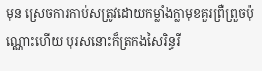មុន ស្រេចការកាប់សត្រូវដោយកម្លាំងក្លាមុខគួរព្រឺព្រួចប៉ុណ្ណោះហើយ បុរសនោះក៏ត្រកងសៃរិន្ធរី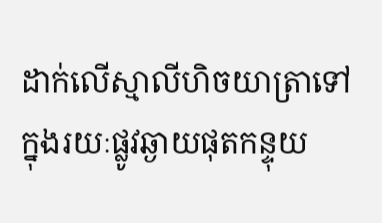ដាក់លើស្មាលីហិចយាត្រាទៅ ក្នុងរយៈផ្លូវឆ្ងាយផុតកន្ទុយ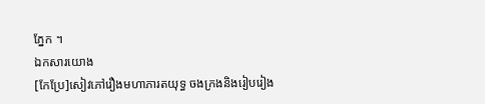ភ្នែក ។
ឯកសារយោង
[កែប្រែ]សៀវភៅរឿងមហាភារតយុទ្ធ ចងក្រងនិងរៀបរៀង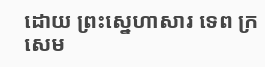ដោយ ព្រះស្នេហាសារ ទេព ក្រសេម